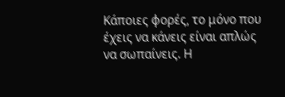Κάποιες φορές, το μόνο που έχεις να κάνεις είναι απλώς να σωπαίνεις. Η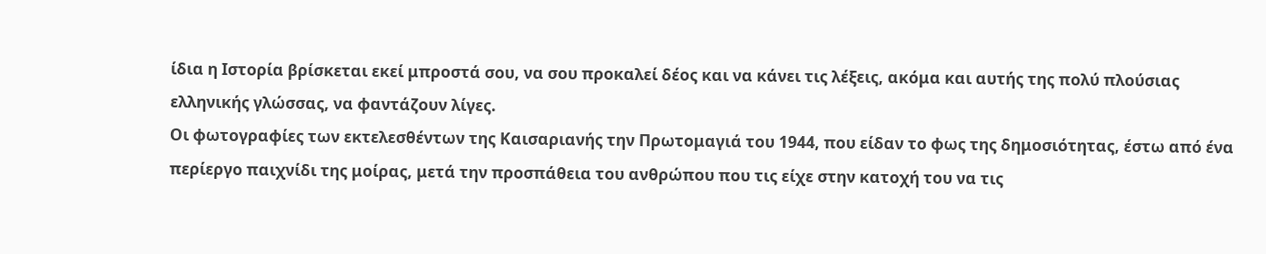ίδια η Ιστορία βρίσκεται εκεί μπροστά σου, να σου προκαλεί δέος και να κάνει τις λέξεις, ακόμα και αυτής της πολύ πλούσιας ελληνικής γλώσσας, να φαντάζουν λίγες.
Οι φωτογραφίες των εκτελεσθέντων της Καισαριανής την Πρωτομαγιά του 1944, που είδαν το φως της δημοσιότητας, έστω από ένα περίεργο παιχνίδι της μοίρας, μετά την προσπάθεια του ανθρώπου που τις είχε στην κατοχή του να τις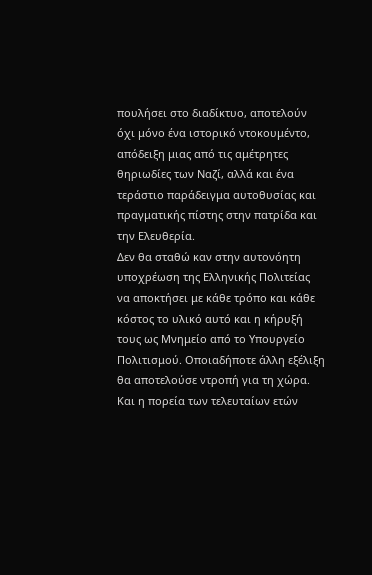πουλήσει στο διαδίκτυο, αποτελούν όχι μόνο ένα ιστορικό ντοκουμέντο, απόδειξη μιας από τις αμέτρητες θηριωδίες των Ναζί, αλλά και ένα τεράστιο παράδειγμα αυτοθυσίας και πραγματικής πίστης στην πατρίδα και την Ελευθερία.
Δεν θα σταθώ καν στην αυτονόητη υποχρέωση της Ελληνικής Πολιτείας να αποκτήσει με κάθε τρόπο και κάθε κόστος το υλικό αυτό και η κήρυξή τους ως Μνημείο από το Υπουργείο Πολιτισμού. Οποιαδήποτε άλλη εξέλιξη θα αποτελούσε ντροπή για τη χώρα. Και η πορεία των τελευταίων ετών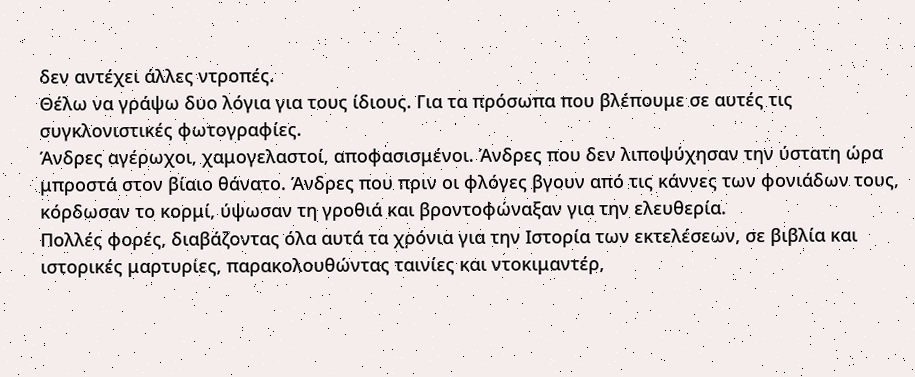δεν αντέχει άλλες ντροπές.
Θέλω να γράψω δυο λόγια για τους ίδιους. Για τα πρόσωπα που βλέπουμε σε αυτές τις συγκλονιστικές φωτογραφίες.
Άνδρες αγέρωχοι, χαμογελαστοί, αποφασισμένοι. Άνδρες που δεν λιποψύχησαν την ύστατη ώρα μπροστά στον βίαιο θάνατο. Άνδρες που πριν οι φλόγες βγουν από τις κάννες των φονιάδων τους, κόρδωσαν το κορμί, ύψωσαν τη γροθιά και βροντοφώναξαν για την ελευθερία.
Πολλές φορές, διαβάζοντας όλα αυτά τα χρόνια για την Ιστορία των εκτελέσεων, σε βιβλία και ιστορικές μαρτυρίες, παρακολουθώντας ταινίες και ντοκιμαντέρ,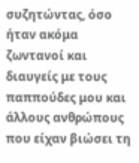συζητώντας, όσο ήταν ακόμα ζωντανοί και διαυγείς με τους παππούδες μου και άλλους ανθρώπους που είχαν βιώσει τη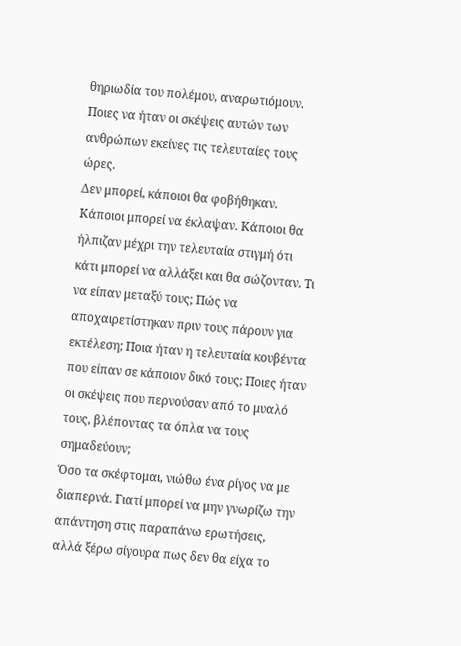θηριωδία του πολέμου, αναρωτιόμουν. Ποιες να ήταν οι σκέψεις αυτών των ανθρώπων εκείνες τις τελευταίες τους ώρες.
Δεν μπορεί, κάποιοι θα φοβήθηκαν. Κάποιοι μπορεί να έκλαψαν. Κάποιοι θα ήλπιζαν μέχρι την τελευταία στιγμή ότι κάτι μπορεί να αλλάξει και θα σώζονταν. Τι να είπαν μεταξύ τους; Πώς να αποχαιρετίστηκαν πριν τους πάρουν για εκτέλεση; Ποια ήταν η τελευταία κουβέντα που είπαν σε κάποιον δικό τους; Ποιες ήταν οι σκέψεις που περνούσαν από το μυαλό τους, βλέποντας τα όπλα να τους σημαδεύουν;
Όσο τα σκέφτομαι, νιώθω ένα ρίγος να με διαπερνά. Γιατί μπορεί να μην γνωρίζω την απάντηση στις παραπάνω ερωτήσεις, αλλά ξέρω σίγουρα πως δεν θα είχα το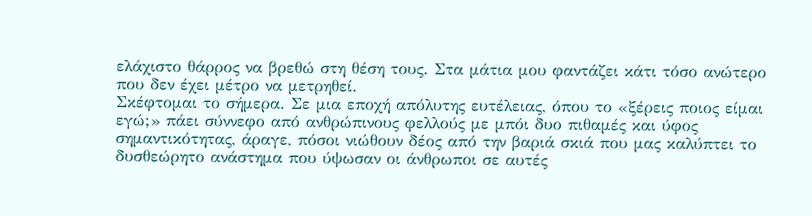ελάχιστο θάρρος να βρεθώ στη θέση τους. Στα μάτια μου φαντάζει κάτι τόσο ανώτερο που δεν έχει μέτρο να μετρηθεί.
Σκέφτομαι το σήμερα. Σε μια εποχή απόλυτης ευτέλειας, όπου το «ξέρεις ποιος είμαι εγώ;» πάει σύννεφο από ανθρώπινους φελλούς με μπόι δυο πιθαμές και ύφος σημαντικότητας, άραγε, πόσοι νιώθουν δέος από την βαριά σκιά που μας καλύπτει το δυσθεώρητο ανάστημα που ύψωσαν οι άνθρωποι σε αυτές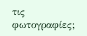τις φωτογραφίες;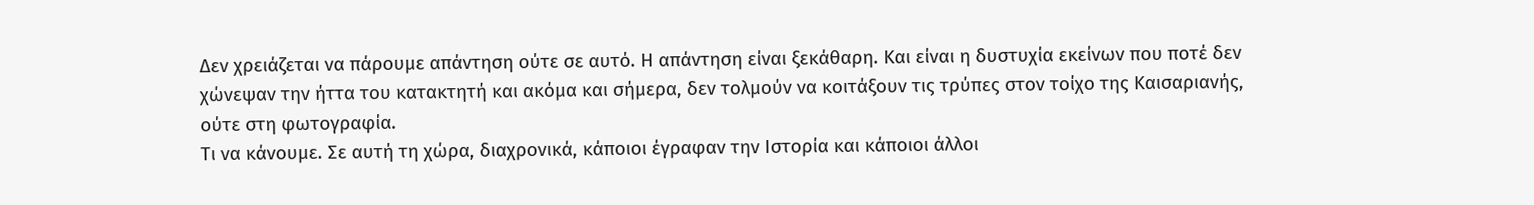Δεν χρειάζεται να πάρουμε απάντηση ούτε σε αυτό. Η απάντηση είναι ξεκάθαρη. Και είναι η δυστυχία εκείνων που ποτέ δεν χώνεψαν την ήττα του κατακτητή και ακόμα και σήμερα, δεν τολμούν να κοιτάξουν τις τρύπες στον τοίχο της Καισαριανής, ούτε στη φωτογραφία.
Τι να κάνουμε. Σε αυτή τη χώρα, διαχρονικά, κάποιοι έγραφαν την Ιστορία και κάποιοι άλλοι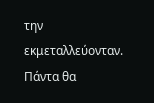την εκμεταλλεύονταν. Πάντα θα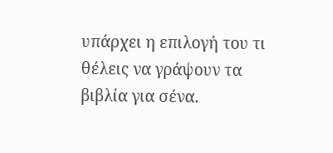υπάρχει η επιλογή του τι θέλεις να γράψουν τα βιβλία για σένα.